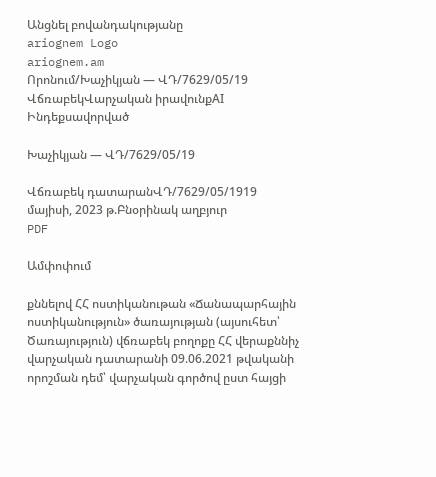Անցնել բովանդակությանը
ariognem Logo
ariognem.am
Որոնում/Խաչիկյան — ՎԴ/7629/05/19
ՎճռաբեկՎարչական իրավունքAI Ինդեքսավորված

Խաչիկյան — ՎԴ/7629/05/19

Վճռաբեկ դատարանՎԴ/7629/05/1919 մայիսի, 2023 թ.Բնօրինակ աղբյուր
PDF

Ամփոփում

քննելով ՀՀ ոստիկանութան «Ճանապարհային ոստիկանություն» ծառայության (այսուհետ՝ Ծառայություն) վճռաբեկ բողոքը ՀՀ վերաքննիչ վարչական դատարանի 09.06.2021 թվականի որոշման դեմ՝ վարչական գործով ըստ հայցի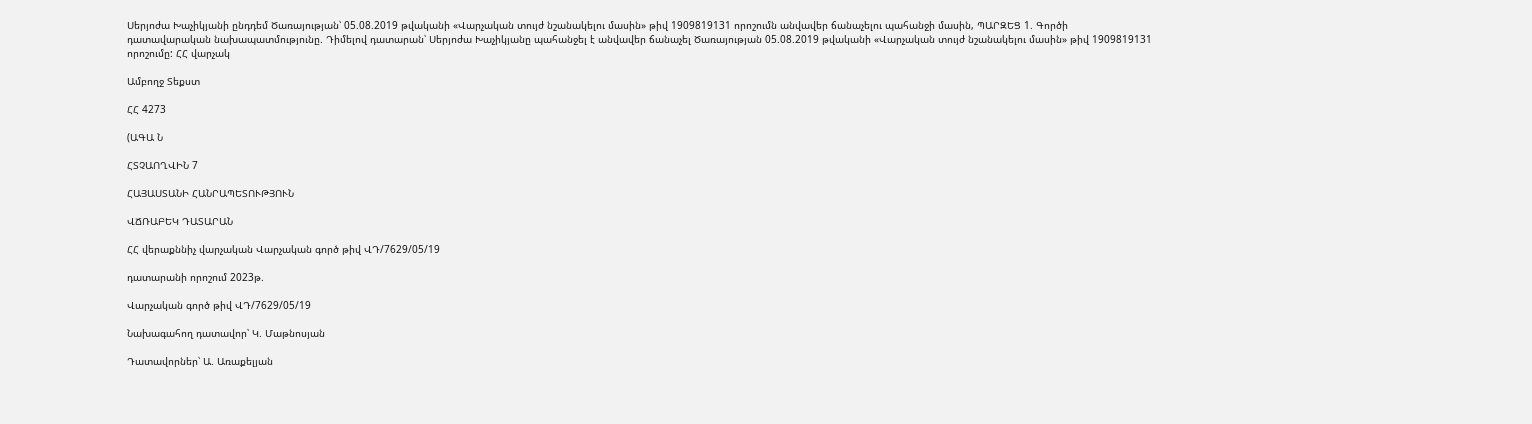Սերյոժա Խաչիկյանի ընդդեմ Ծառայության՝ 05.08.2019 թվականի «Վարչական տույժ նշանակելու մասին» թիվ 1909819131 որոշումն անվավեր ճանաչելու պահանջի մասին, ՊԱՐԶԵՑ 1. Գործի դատավարական նախապատմությունը. Դիմելով դատարան՝ Սերյոժա Խաչիկյանը պահանջել է անվավեր ճանաչել Ծառայության 05.08.2019 թվականի «Վարչական տույժ նշանակելու մասին» թիվ 1909819131 որոշումը: ՀՀ վարչակ

Ամբողջ Տեքստ

ՀՀ 4273

(ԱԳԱ Ն

ՀՏՉԱՈՂՎԻՆ 7

ՀԱՅԱՍՏԱՆԻ ՀԱՆՐԱՊԵՏՈՒԹՅՈՒՆ

ՎՃՌԱԲԵԿ ԴԱՏԱՐԱՆ

ՀՀ վերաքննիչ վարչական Վարչական գործ թիվ ՎԴ/7629/05/19

դատարանի որոշում 2023թ.

Վարչական գործ թիվ ՎԴ/7629/05/19

Նախագահող դատավոր՝ Կ. Մաթնոսյան

Դատավորներ՝ Ա. Առաքելյան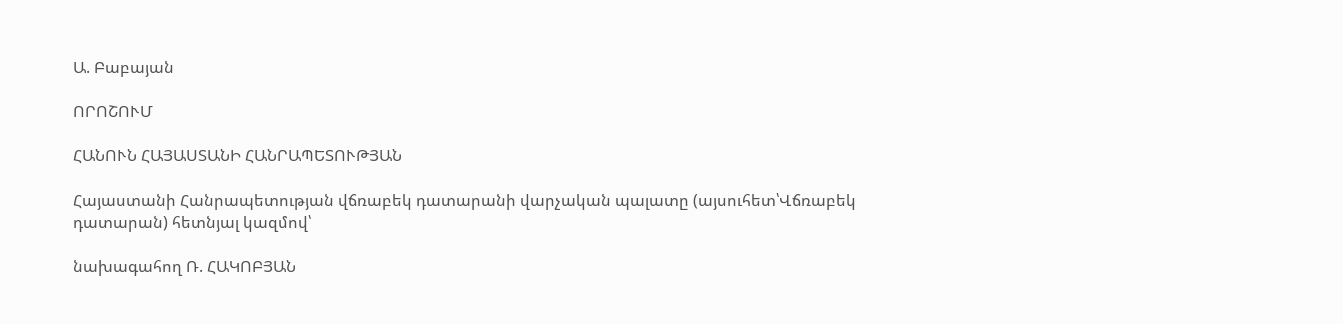Ա. Բաբայան

ՈՐՈՇՈՒՄ

ՀԱՆՈՒՆ ՀԱՅԱՍՏԱՆԻ ՀԱՆՐԱՊԵՏՈՒԹՅԱՆ

Հայաստանի Հանրապետության վճռաբեկ դատարանի վարչական պալատը (այսուհետ՝Վճռաբեկ դատարան) հետնյալ կազմով՝

նախագահող Ռ. ՀԱԿՈԲՅԱՆ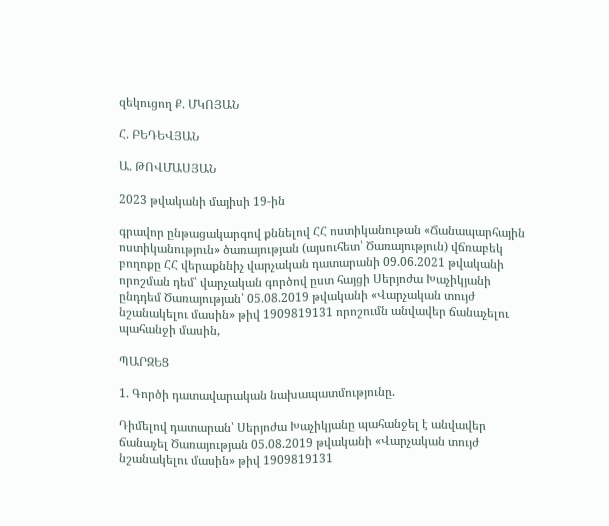զեկուցող Ք. ՄԿՈՅԱՆ

Հ. ԲԵԴԵՎՅԱՆ

Ա. ԹՈՎՄԱՍՅԱՆ

2023 թվականի մայիսի 19-ին

գրավոր ընթացակարգով քննելով ՀՀ ոստիկանութան «Ճանապարհային ոստիկանություն» ծառայության (այսուհետ՝ Ծառայություն) վճռաբեկ բողոքը ՀՀ վերաքննիչ վարչական դատարանի 09.06.2021 թվականի որոշման դեմ՝ վարչական գործով ըստ հայցի Սերյոժա Խաչիկյանի ընդդեմ Ծառայության՝ 05.08.2019 թվականի «Վարչական տույժ նշանակելու մասին» թիվ 1909819131 որոշումն անվավեր ճանաչելու պահանջի մասին,

ՊԱՐԶԵՑ

1. Գործի դատավարական նախապատմությունը.

Դիմելով դատարան՝ Սերյոժա Խաչիկյանը պահանջել է անվավեր ճանաչել Ծառայության 05.08.2019 թվականի «Վարչական տույժ նշանակելու մասին» թիվ 1909819131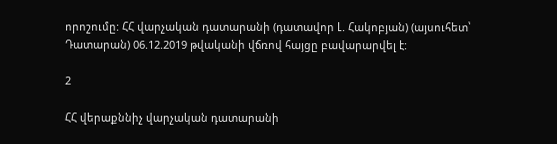որոշումը: ՀՀ վարչական դատարանի (դատավոր Լ. Հակոբյան) (այսուհետ՝ Դատարան) 06.12.2019 թվականի վճռով հայցը բավարարվել է:

2

ՀՀ վերաքննիչ վարչական դատարանի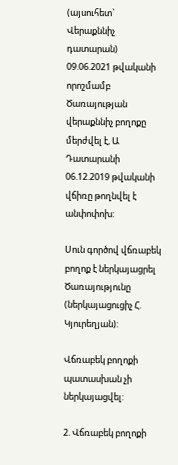(այսուհետ` Վերաքննիչ դատարան) 09.06.2021 թվականի որոշմամբ Ծառայության վերաքննիչ բողոքը մերժվել է, Ա Դատարանի 06.12.2019 թվականի վճիռը թողնվել է անփոփոխ:

Սուն գործով վճռաբեկ բողոք է ներկայացրել Ծառայությունը (ներկայացուցիչ Հ. Կյուրեղյան):

Վճռաբեկ բողոքի պատասխան չի ներկայացվել:

2. Վճռաբեկ բողոքի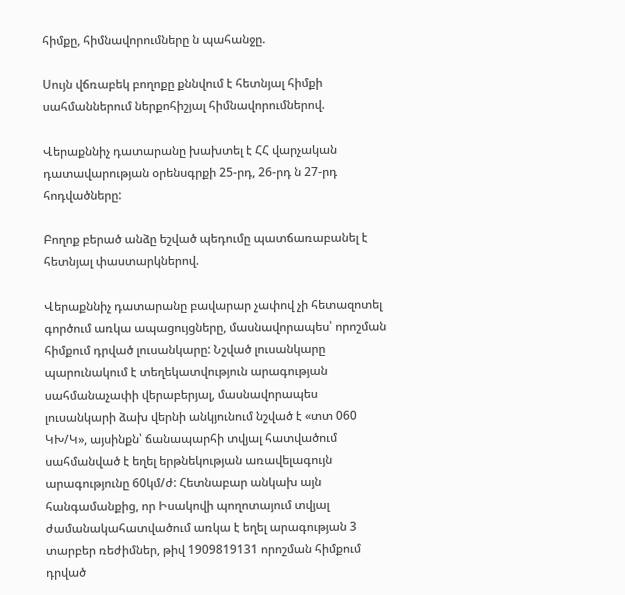հիմքը, հիմնավորումները ն պահանջը.

Սույն վճռաբեկ բողոքը քննվում է հետնյալ հիմքի սահմաններում ներքոհիշյալ հիմնավորումներով.

Վերաքննիչ դատարանը խախտել է ՀՀ վարչական դատավարության օրենսգրքի 25-րդ, 26-րդ ն 27-րդ հոդվածները:

Բողոք բերած անձը եշված պեդումը պատճառաբանել է հետնյալ փաստարկներով.

Վերաքննիչ դատարանը բավարար չափով չի հետազոտել գործում առկա ապացույցները, մասնավորապես՝ որոշման հիմքում դրված լուսանկարը: Նշված լուսանկարը պարունակում է տեղեկատվություն արագության սահմանաչափի վերաբերյալ, մասնավորապես լուսանկարի ձախ վերնի անկյունում նշված է «տտ 060 ԿԽ/Կ», այսինքն՝ ճանապարհի տվյալ հատվածում սահմանված է եղել երթնեկության առավելագույն արագությունը 60կմ/ժ: Հետնաբար անկախ այն հանգամանքից, որ Իսակովի պողոտայում տվյալ ժամանակահատվածում առկա է եղել արագության 3 տարբեր ռեժիմներ, թիվ 1909819131 որոշման հիմքում դրված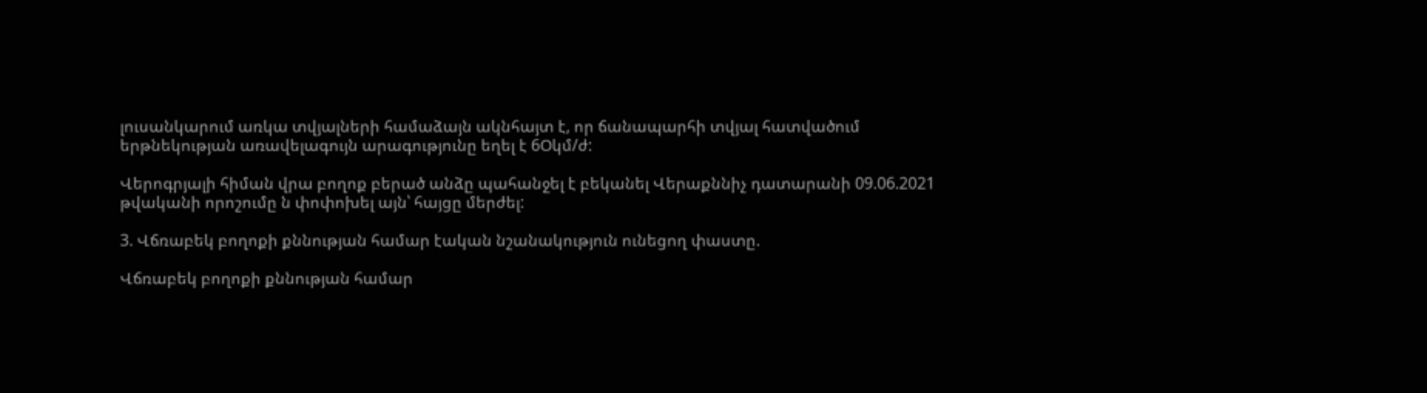լուսանկարում առկա տվյալների համաձայն ակնհայտ է, որ ճանապարհի տվյալ հատվածում երթնեկության առավելագույն արագությունը եղել է 6Օկմ/ժ:

Վերոգրյալի հիման վրա բողոք բերած անձը պահանջել է բեկանել Վերաքննիչ դատարանի 09.06.2021 թվականի որոշումը ն փոփոխել այն՝ հայցը մերժել:

3. Վճռաբեկ բողոքի քննության համար էական նշանակություն ունեցող փաստը.

Վճռաբեկ բողոքի քննության համար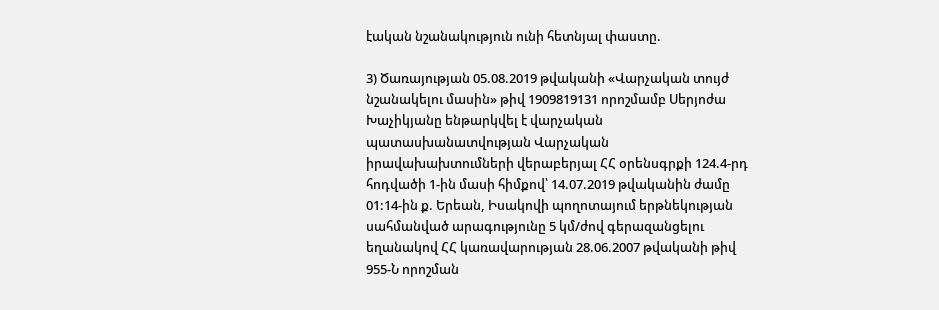էական նշանակություն ունի հետնյալ փաստը.

3) Ծառայության 05.08.2019 թվականի «Վարչական տույժ նշանակելու մասին» թիվ 1909819131 որոշմամբ Սերյոժա Խաչիկյանը ենթարկվել է վարչական պատասխանատվության Վարչական իրավախախտումների վերաբերյալ ՀՀ օրենսգրքի 124.4-րդ հոդվածի 1-ին մասի հիմքով՝ 14.07.2019 թվականին ժամը 01:14-ին ք. Երեան, Իսակովի պողոտայում երթնեկության սահմանված արագությունը 5 կմ/ժով գերազանցելու եղանակով ՀՀ կառավարության 28.06.2007 թվականի թիվ 955-Ն որոշման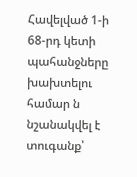Հավելված 1-ի 68-րդ կետի պահանջները խախտելու համար ն նշանակվել է տուգանք՝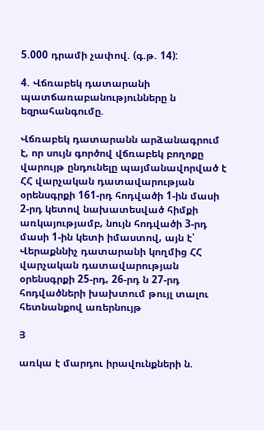5.000 դրամի չափով. (գ.թ. 14):

4. Վճռաբեկ դատարանի պատճառաբանությունները ն եզրահանգումը.

Վճռաբեկ դատարանն արձանագրում է, որ սույն գործով վճռաբեկ բողոքը վարույթ ընդունելը պայմանավորված է ՀՀ վարչական դատավարության օրենսգրքի 161-րդ հոդվածի 1-ին մասի 2-րդ կետով նախատեսված հիմքի առկայությամբ, նույն հոդվածի 3-րդ մասի 1-ին կետի իմաստով, այն է՝ Վերաքննիչ դատարանի կողմից ՀՀ վարչական դատավարության օրենսգրքի 25-րդ, 26-րդ ն 27-րդ հոդվածների խախտում թույլ տալու հետնանքով առերնույթ

Յ

առկա է մարդու իրավունքների ն.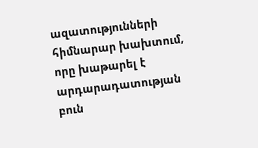ազատությունների հիմնարար խախտում, որը խաթարել է արդարադատության բուն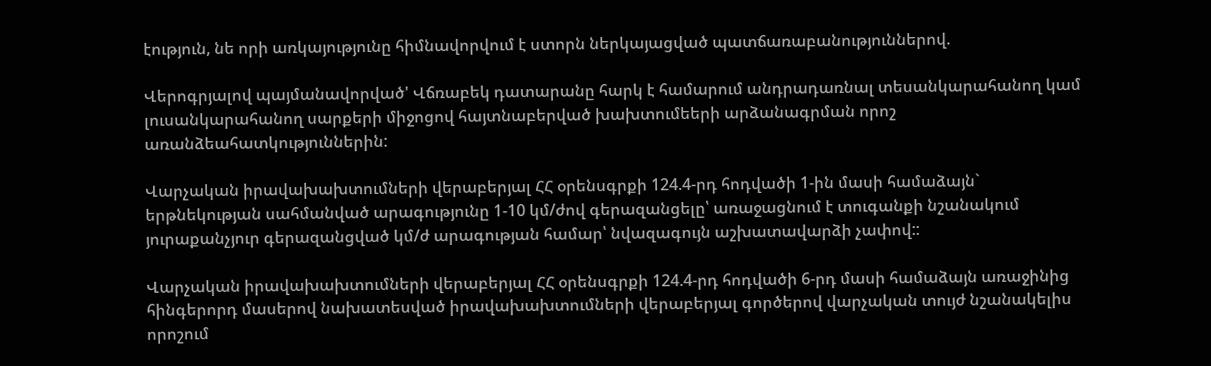էություն, նե որի առկայությունը հիմնավորվում է ստորն ներկայացված պատճառաբանություններով.

Վերոգրյալով պայմանավորված' Վճռաբեկ դատարանը հարկ է համարում անդրադառնալ տեսանկարահանող կամ լուսանկարահանող սարքերի միջոցով հայտնաբերված խախտումեերի արձանագրման որոշ առանձեահատկություններին:

Վարչական իրավախախտումների վերաբերյալ ՀՀ օրենսգրքի 124.4-րդ հոդվածի 1-ին մասի համաձայն` երթնեկության սահմանված արագությունը 1-10 կմ/ժով գերազանցելը՝ առաջացնում է տուգանքի նշանակում յուրաքանչյուր գերազանցված կմ/ժ արագության համար՝ նվազագույն աշխատավարձի չափով::

Վարչական իրավախախտումների վերաբերյալ ՀՀ օրենսգրքի 124.4-րդ հոդվածի 6-րդ մասի համաձայն առաջինից հինգերորդ մասերով նախատեսված իրավախախտումների վերաբերյալ գործերով վարչական տույժ նշանակելիս որոշում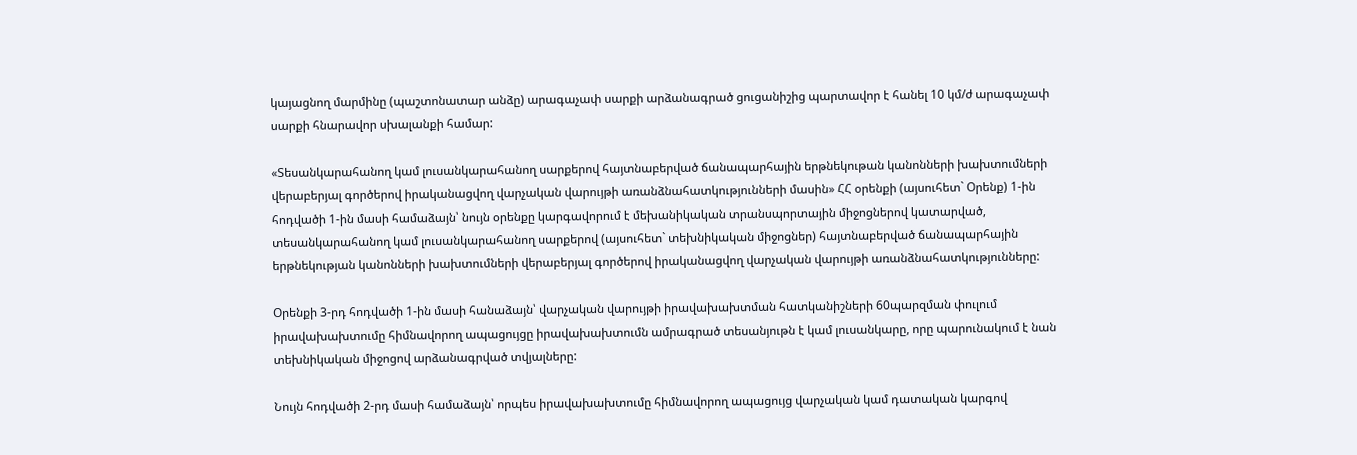կայացնող մարմինը (պաշտոնատար անձը) արագաչափ սարքի արձանագրած ցուցանիշից պարտավոր է հանել 10 կմ/ժ արագաչափ սարքի հնարավոր սխալանքի համար:

«Տեսանկարահանող կամ լուսանկարահանող սարքերով հայտնաբերված ճանապարհային երթնեկութան կանոնների խախտումների վերաբերյալ գործերով իրականացվող վարչական վարույթի առանձնահատկությունների մասին» ՀՀ օրենքի (այսուհետ` Օրենք) 1-ին հոդվածի 1-ին մասի համաձայն՝ նույն օրենքը կարգավորում է մեխանիկական տրանսպորտային միջոցներով կատարված, տեսանկարահանող կամ լուսանկարահանող սարքերով (այսուհետ` տեխնիկական միջոցներ) հայտնաբերված ճանապարհային երթնեկության կանոնների խախտումների վերաբերյալ գործերով իրականացվող վարչական վարույթի առանձնահատկությունները:

Օրենքի 3-րդ հոդվածի 1-ին մասի հանաձայն՝ վարչական վարույթի իրավախախտման հատկանիշների 60պարզման փուլում իրավախախտումը հիմնավորող ապացույցը իրավախախտումն ամրագրած տեսանյութն է կամ լուսանկարը, որը պարունակում է նան տեխնիկական միջոցով արձանագրված տվյալները:

Նույն հոդվածի 2-րդ մասի համաձայն՝ որպես իրավախախտումը հիմնավորող ապացույց վարչական կամ դատական կարգով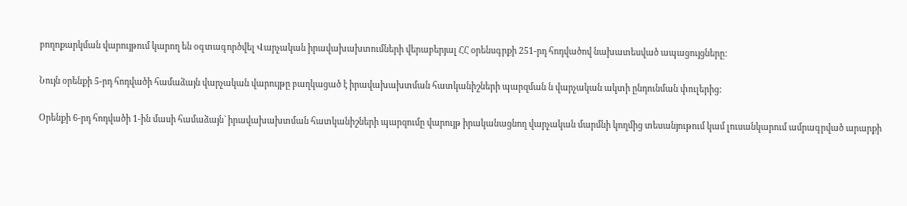բողոքարկման վարույթում կարող են օգտագործվել Վարչական իրավախախտումների վերաբերյալ ՀՀ օրենսգրքի 251-րդ հոդվածով նախատեսված ապացույցները:

Նույն օրենքի 5-րդ հոդվածի համաձայն վարչական վարույթը բաղկացած է իրավախախտման հատկանիշների պարզման ն վարչական ակտի ընդունման փուլերից:

Օրենքի 6-րդ հոդվածի 1-ին մասի համաձայն` իրավախախտման հատկանիշների պարզումը վարույթ իրականացնող վարչական մարմնի կողմից տեսանյութում կամ լուսանկարում ամրագրված արարքի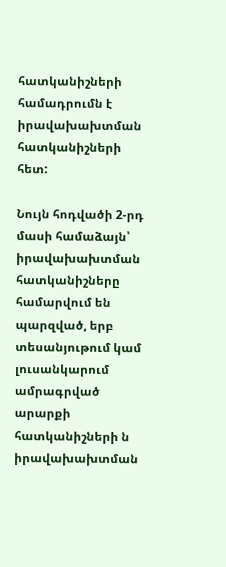հատկանիշների համադրումն է իրավախախտման հատկանիշների հետ:

Նույն հոդվածի 2-րդ մասի համաձայն՝ իրավախախտման հատկանիշները համարվում են պարզված, երբ տեսանյութում կամ լուսանկարում ամրագրված արարքի հատկանիշների ն իրավախախտման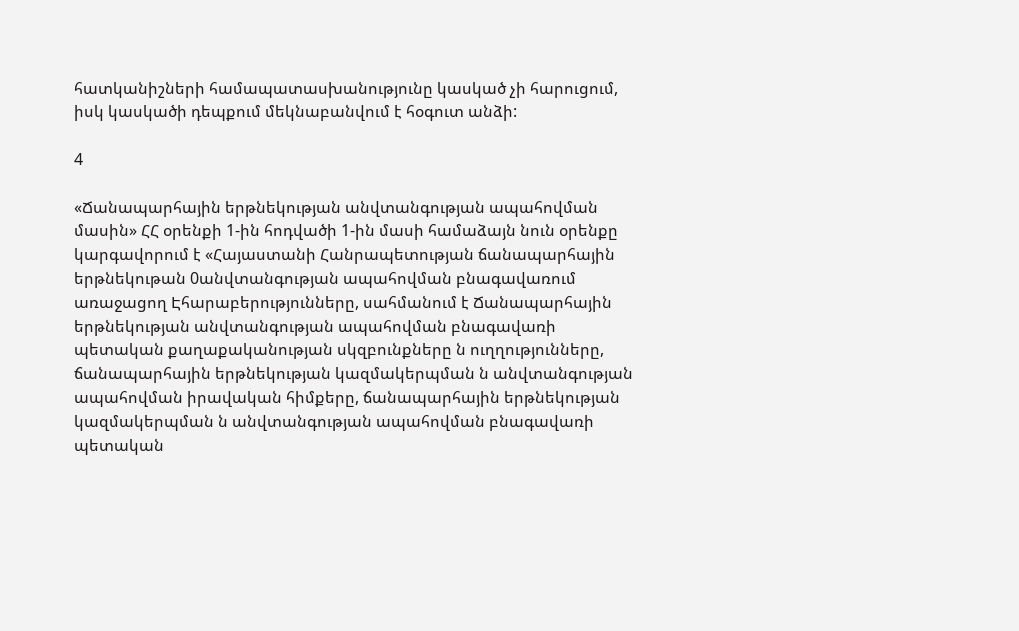հատկանիշների համապատասխանությունը կասկած չի հարուցում, իսկ կասկածի դեպքում մեկնաբանվում է հօգուտ անձի:

4

«Ճանապարհային երթնեկության անվտանգության ապահովման մասին» ՀՀ օրենքի 1-ին հոդվածի 1-ին մասի համաձայն նուն օրենքը կարգավորում է «Հայաստանի Հանրապետության ճանապարհային երթնեկութան 0անվտանգության ապահովման բնագավառում առաջացող Էհարաբերությունները, սահմանում է Ճանապարհային երթնեկության անվտանգության ապահովման բնագավառի պետական քաղաքականության սկզբունքները ն ուղղությունները, ճանապարհային երթնեկության կազմակերպման ն անվտանգության ապահովման իրավական հիմքերը, ճանապարհային երթնեկության կազմակերպման ն անվտանգության ապահովման բնագավառի պետական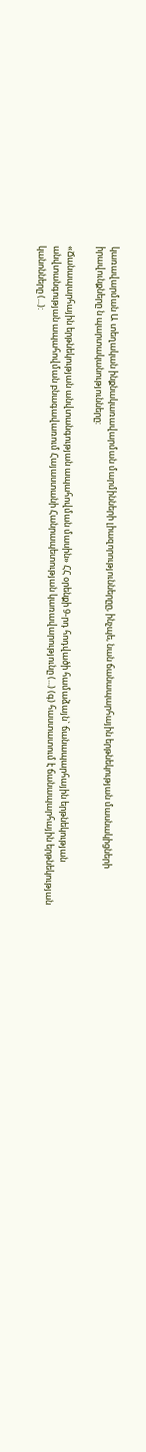կառավարման Ա տեղական ինքնակառավարման մարմինների լիազորություններըը, ինչպե, նան ճանապարհային երթնեկության մասնակիցների իրավունքները ն պարտականությունները:

«Ճանապարհային երթնեկության անվտանգության ապահովման մասին» ՀՀ օրենքի 9-րդ հոդվածի համաձայն` ճանապարհային երթնեկության անվտանգության ապահովման բնագավառում Հայաստանի Հանրապետության կառավարությունը (...) (գ) հաստատում է ճանապարհային երթնեկության կանոնները (...):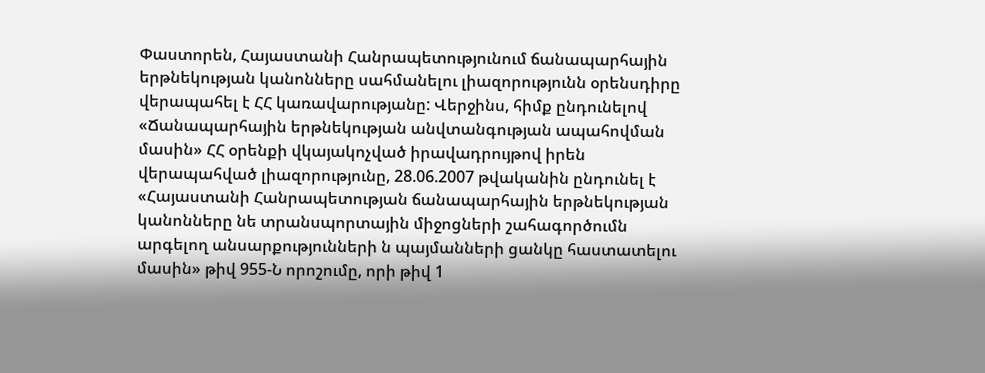Փաստորեն, Հայաստանի Հանրապետությունում ճանապարհային երթնեկության կանոնները սահմանելու լիազորությունն օրենսդիրը վերապահել է ՀՀ կառավարությանը: Վերջինս, հիմք ընդունելով «Ճանապարհային երթնեկության անվտանգության ապահովման մասին» ՀՀ օրենքի վկայակոչված իրավադրույթով իրեն վերապահված լիազորությունը, 28.06.2007 թվականին ընդունել է «Հայաստանի Հանրապետության ճանապարհային երթնեկության կանոնները նե տրանսպորտային միջոցների շահագործումն արգելող անսարքությունների ն պայմանների ցանկը հաստատելու մասին» թիվ 955-Ն որոշումը, որի թիվ 1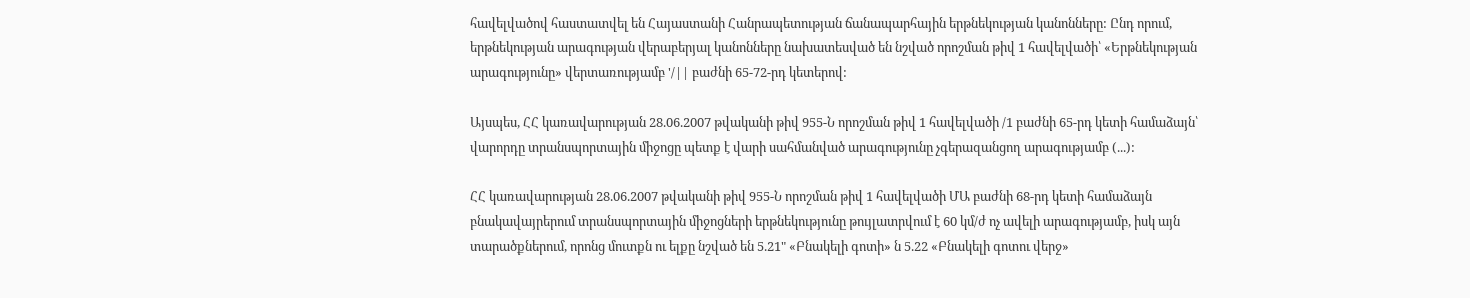հավելվածով հաստատվել են Հայաստանի Հանրապետության ճանապարհային երթնեկության կանոնները: Ընդ որում, երթնեկության արագության վերաբերյալ կանոնները նախատեսված են նշված որոշման թիվ 1 հավելվածի՝ «Երթնեկության արագությունը» վերտառությամբ '/|| բաժնի 65-72-րդ կետերով:

Այսպես, ՀՀ կառավարության 28.06.2007 թվականի թիվ 955-Ն որոշման թիվ 1 հավելվածի /1 բաժնի 65-րդ կետի համաձայն՝ վարորդը տրանսպորտային միջոցը պետք է վարի սահմանված արագությունը չգերազանցող արագությամբ (...):

ՀՀ կառավարության 28.06.2007 թվականի թիվ 955-Ն որոշման թիվ 1 հավելվածի ՄԱ բաժնի 68-րդ կետի համաձայն բնակավայրերում տրանսպորտային միջոցների երթնեկությունը թույլատրվում է 60 կմ/ժ ոչ ավելի արագությամբ, իսկ այն տարածքներում, որոնց մուտքն ու ելքը նշված են 5.21" «Բնակելի գոտի» ն 5.22 «Բնակելի գոտու վերջ»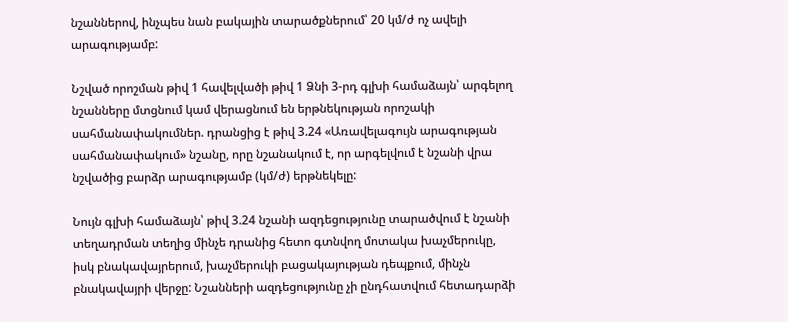նշաններով, ինչպես նան բակային տարածքներում՝ 20 կմ/ժ ոչ ավելի արագությամբ:

Նշված որոշման թիվ 1 հավելվածի թիվ 1 Ձնի 3-րդ գլխի համաձայն՝ արգելող նշանները մտցնում կամ վերացնում են երթնեկության որոշակի սահմանափակումներ. դրանցից է թիվ 3.24 «Առավելագույն արագության սահմանափակում» նշանը, որը նշանակում է, որ արգելվում է նշանի վրա նշվածից բարձր արագությամբ (կմ/ժ) երթնեկելը:

Նույն գլխի համաձայն՝ թիվ 3.24 նշանի ազդեցությունը տարածվում է նշանի տեղադրման տեղից մինչե դրանից հետո գտնվող մոտակա խաչմերուկը, իսկ բնակավայրերում, խաչմերուկի բացակայության դեպքում, մինչն բնակավայրի վերջը: Նշանների ազդեցությունը չի ընդհատվում հետադարձի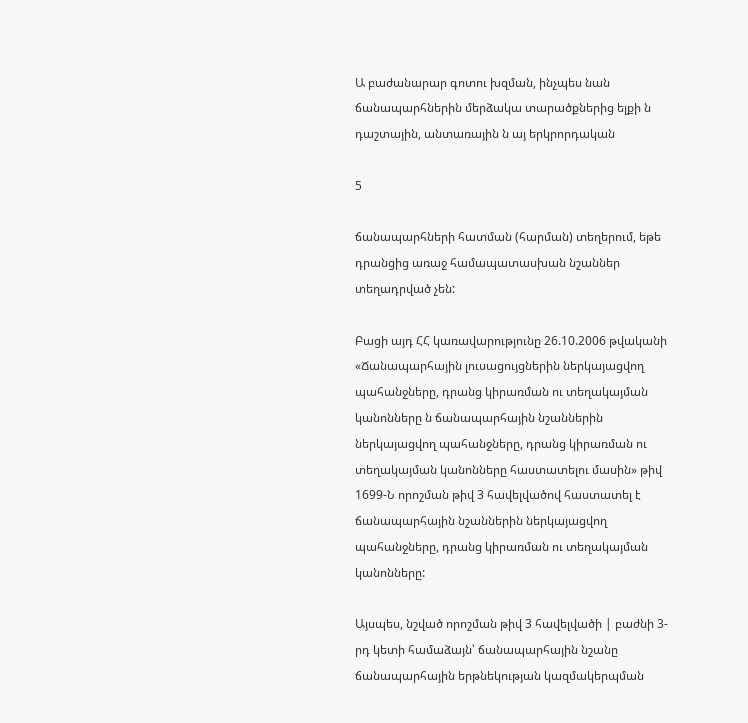Ա բաժանարար գոտու խզման, ինչպես նան ճանապարհներին մերձակա տարածքներից ելքի ն դաշտային, անտառային ն այ երկրորդական

5

ճանապարհների հատման (հարման) տեղերում, եթե դրանցից առաջ համապատասխան նշաններ տեղադրված չեն:

Բացի այդ ՀՀ կառավարությունը 26.10.2006 թվականի «Ճանապարհային լուսացույցներին ներկայացվող պահանջները, դրանց կիրառման ու տեղակայման կանոնները ն ճանապարհային նշաններին ներկայացվող պահանջները, դրանց կիրառման ու տեղակայման կանոնները հաստատելու մասին» թիվ 1699-Ն որոշման թիվ 3 հավելվածով հաստատել է ճանապարհային նշաններին ներկայացվող պահանջները, դրանց կիրառման ու տեղակայման կանոնները:

Այսպես, նշված որոշման թիվ 3 հավելվածի | բաժնի 3-րդ կետի համաձայն՝ ճանապարհային նշանը ճանապարհային երթնեկության կազմակերպման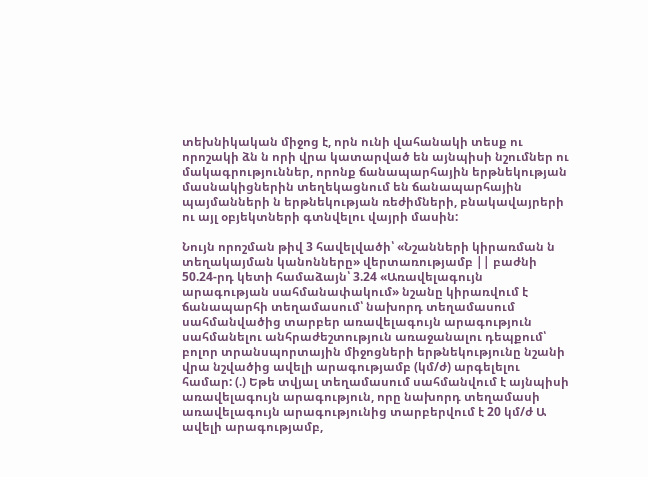տեխնիկական միջոց է, որն ունի վահանակի տեսք ու որոշակի ձն ն որի վրա կատարված են այնպիսի նշումներ ու մակագրություններ, որոնք ճանապարհային երթնեկության մասնակիցներին տեղեկացնում են ճանապարհային պայմանների ն երթնեկության ռեժիմների, բնակավայրերի ու այլ օբյեկտների գտնվելու վայրի մասին:

Նույն որոշման թիվ 3 հավելվածի՝ «Նշանների կիրառման ն տեղակայման կանոնները» վերտառությամբ || բաժնի 50.24-րդ կետի համաձայն՝ 3.24 «Առավելագույն արագության սահմանափակում» նշանը կիրառվում է ճանապարհի տեղամասում՝ նախորդ տեղամասում սահմանվածից տարբեր առավելագույն արագություն սահմանելու անհրաժեշտություն առաջանալու դեպքում՝ բոլոր տրանսպորտային միջոցների երթնեկությունը նշանի վրա նշվածից ավելի արագությամբ (կմ/ժ) արգելելու համար: (.) Եթե տվյալ տեղամասում սահմանվում է այնպիսի առավելագույն արագություն, որը նախորդ տեղամասի առավելագույն արագությունից տարբերվում է 20 կմ/ժ Ա ավելի արագությամբ,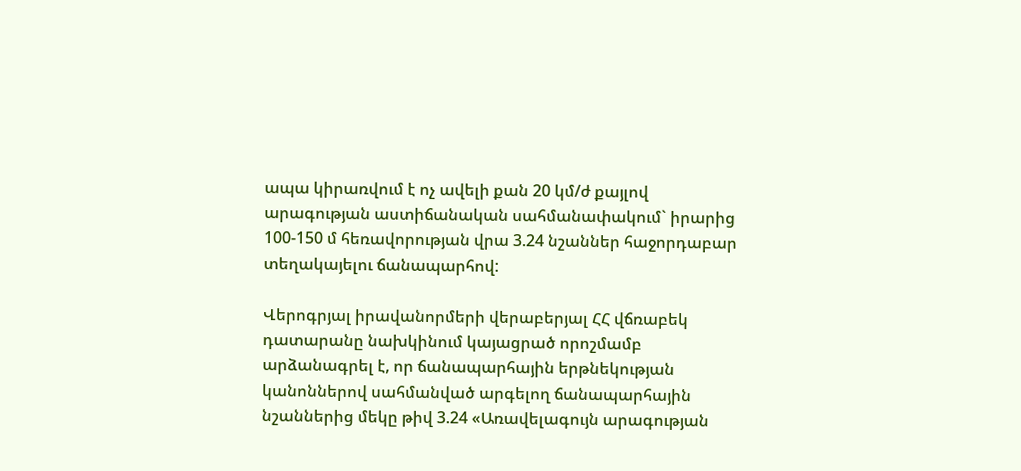ապա կիրառվում է ոչ ավելի քան 20 կմ/ժ քայլով արագության աստիճանական սահմանափակում` իրարից 100-150 մ հեռավորության վրա 3.24 նշաններ հաջորդաբար տեղակայելու ճանապարհով:

Վերոգրյալ իրավանորմերի վերաբերյալ ՀՀ վճռաբեկ դատարանը նախկինում կայացրած որոշմամբ արձանագրել է, որ ճանապարհային երթնեկության կանոններով սահմանված արգելող ճանապարհային նշաններից մեկը թիվ 3.24 «Առավելագույն արագության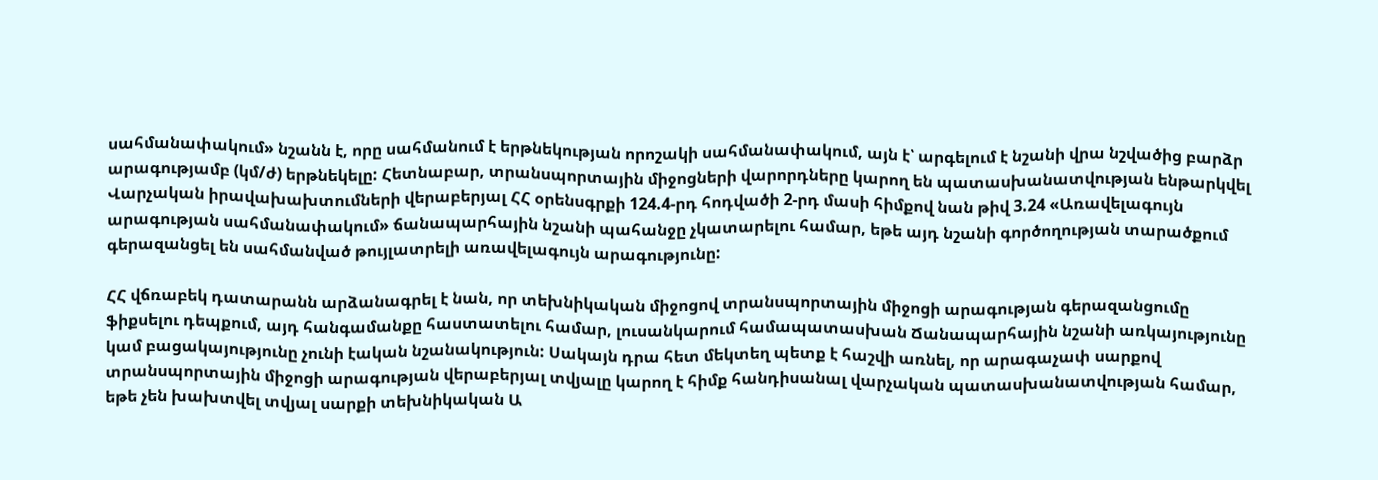սահմանափակում» նշանն է, որը սահմանում է երթնեկության որոշակի սահմանափակում, այն է՝ արգելում է նշանի վրա նշվածից բարձր արագությամբ (կմ/ժ) երթնեկելը: Հետնաբար, տրանսպորտային միջոցների վարորդները կարող են պատասխանատվության ենթարկվել Վարչական իրավախախտումների վերաբերյալ ՀՀ օրենսգրքի 124.4-րդ հոդվածի 2-րդ մասի հիմքով նան թիվ 3.24 «Առավելագույն արագության սահմանափակում» ճանապարհային նշանի պահանջը չկատարելու համար, եթե այդ նշանի գործողության տարածքում գերազանցել են սահմանված թույլատրելի առավելագույն արագությունը:

ՀՀ վճռաբեկ դատարանն արձանագրել է նան, որ տեխնիկական միջոցով տրանսպորտային միջոցի արագության գերազանցումը ֆիքսելու դեպքում, այդ հանգամանքը հաստատելու համար, լուսանկարում համապատասխան Ճանապարհային նշանի առկայությունը կամ բացակայությունը չունի էական նշանակություն: Սակայն դրա հետ մեկտեղ պետք է հաշվի առնել, որ արագաչափ սարքով տրանսպորտային միջոցի արագության վերաբերյալ տվյալը կարող է հիմք հանդիսանալ վարչական պատասխանատվության համար, եթե չեն խախտվել տվյալ սարքի տեխնիկական Ա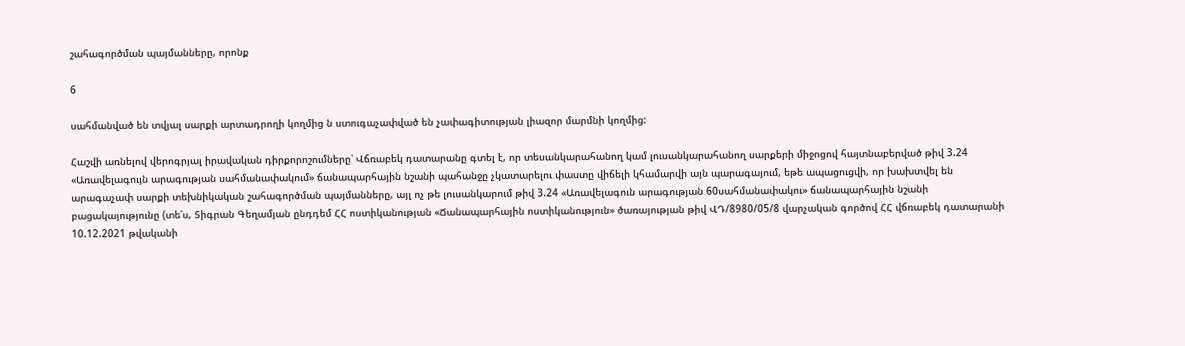շահագործման պայմանները, որոնք

6

սահմանված են տվյալ սարքի արտադրողի կողմից ն ստուգաչափված են չափագիտության լիազոր մարմնի կողմից:

Հաշվի առնելով վերոգրյալ իրավական դիրքորոշումները՝ Վճռաբեկ դատարանը գտել է, որ տեսանկարահանող կամ լուսանկարահանող սարքերի միջոցով հայտնաբերված թիվ 3.24 «Առավելագույն արագության սահմանափակում» ճանապարհային նշանի պահանջը չկատարելու փաստը վիճելի կհամարվի այն պարագայում, եթե ապացուցվի, որ խախտվել են արագաչափ սարքի տեխնիկական շահագործման պայմանները, այլ ոչ թե լուսանկարում թիվ 3.24 «Առավելագուն արագության 60սահմանափակու» ճանապարհային նշանի բացակայությունը (տե՛ս, Տիգրան Գեղամյան ընդդեմ ՀՀ ոստիկանության «Ճանապարհային ոստիկանություն» ծառայության թիվ ՎԴ/8980/05/8 վարչական գործով ՀՀ վճռաբեկ դատարանի 10.12.2021 թվականի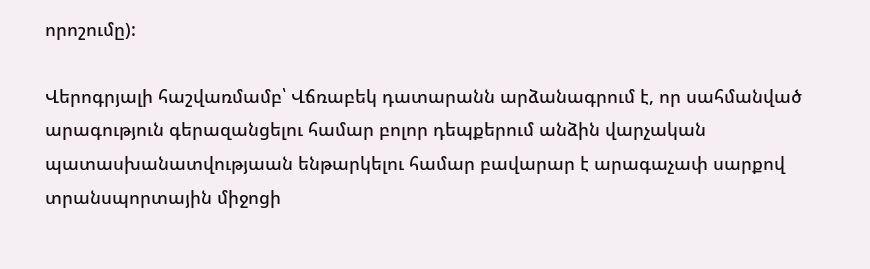որոշումը):

Վերոգրյալի հաշվառմամբ՝ Վճռաբեկ դատարանն արձանագրում է, որ սահմանված արագություն գերազանցելու համար բոլոր դեպքերում անձին վարչական պատասխանատվությաան ենթարկելու համար բավարար է արագաչափ սարքով տրանսպորտային միջոցի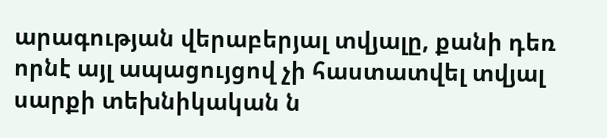արագության վերաբերյալ տվյալը, քանի դեռ որնէ այլ ապացույցով չի հաստատվել տվյալ սարքի տեխնիկական ն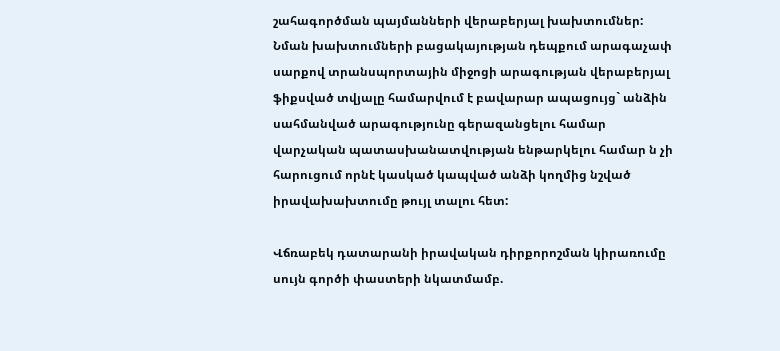շահագործման պայմանների վերաբերյալ խախտումներ: Նման խախտումների բացակայության դեպքում արագաչափ սարքով տրանսպորտային միջոցի արագության վերաբերյալ ֆիքսված տվյալը համարվում է բավարար ապացույց` անձին սահմանված արագությունը գերազանցելու համար վարչական պատասխանատվության ենթարկելու համար ն չի հարուցում որնէ կասկած կապված անձի կողմից նշված իրավախախտումը թույլ տալու հետ:

Վճռաբեկ դատարանի իրավական դիրքորոշման կիրառումը սույն գործի փաստերի նկատմամբ.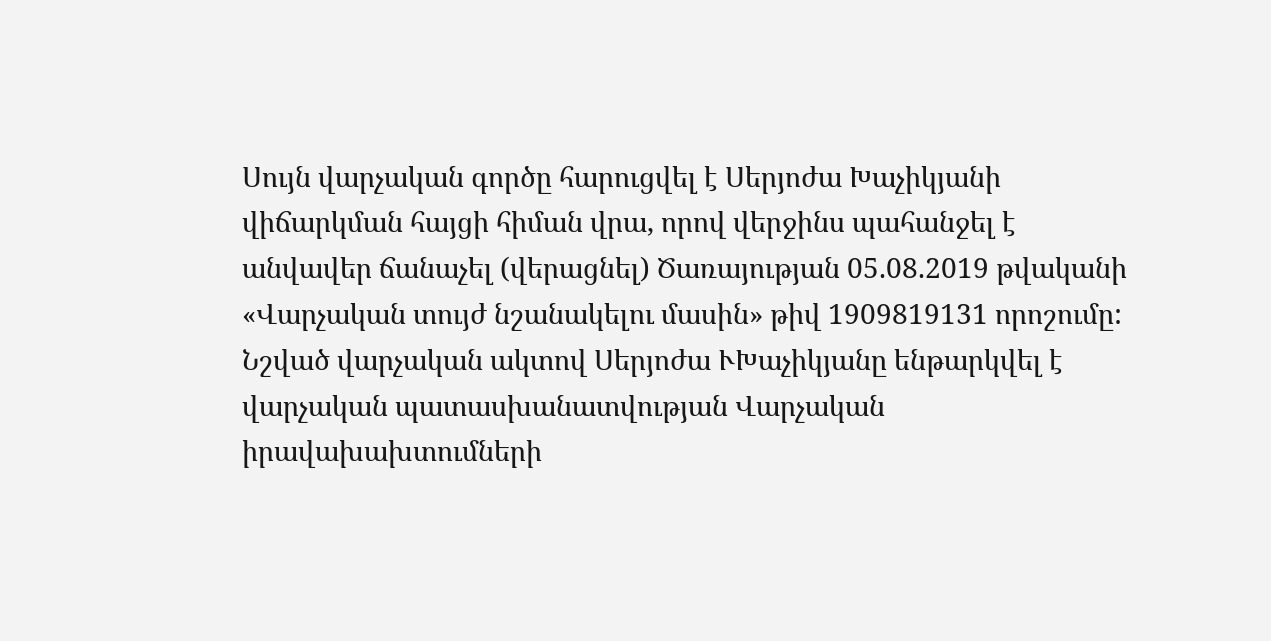Սույն վարչական գործը հարուցվել է Սերյոժա Խաչիկյանի վիճարկման հայցի հիման վրա, որով վերջինս պահանջել է անվավեր ճանաչել (վերացնել) Ծառայության 05.08.2019 թվականի «Վարչական տույժ նշանակելու մասին» թիվ 1909819131 որոշումը: Նշված վարչական ակտով Սերյոժա ՒԽաչիկյանը ենթարկվել է վարչական պատասխանատվության Վարչական իրավախախտումների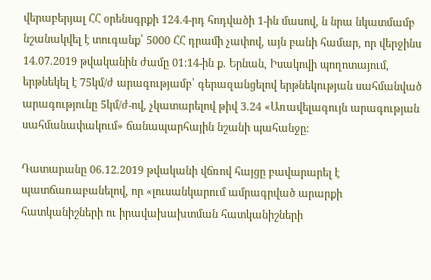վերաբերյալ ՀՀ օրենսգրքի 124.4-րդ հոդվածի 1-ին մասով, ն նրա նկատմամբ նշանակվել է տուգանք՝ 5000 ՀՀ դրամի չափով, այն բանի համար, որ վերջինս 14.07.2019 թվականին ժամը 01:14-ին ք. Երնան, Իսակովի պողոտայում, երթնեկել է 75կմ/ժ արագությամբ՝ գերազանցելով երթնեկության սահմանված արագությունը 5կմ/ժ-ով, չկատարելով թիվ 3.24 «Առավելագույն արագության սահմանափակում» ճանապարհային նշանի պահանջը:

Դատարանը 06.12.2019 թվականի վճռով հայցը բավարարել է պատճառաբանելով, որ «լուսանկարում ամրագրված արարքի հատկանիշների ու իրավախախտման հատկանիշների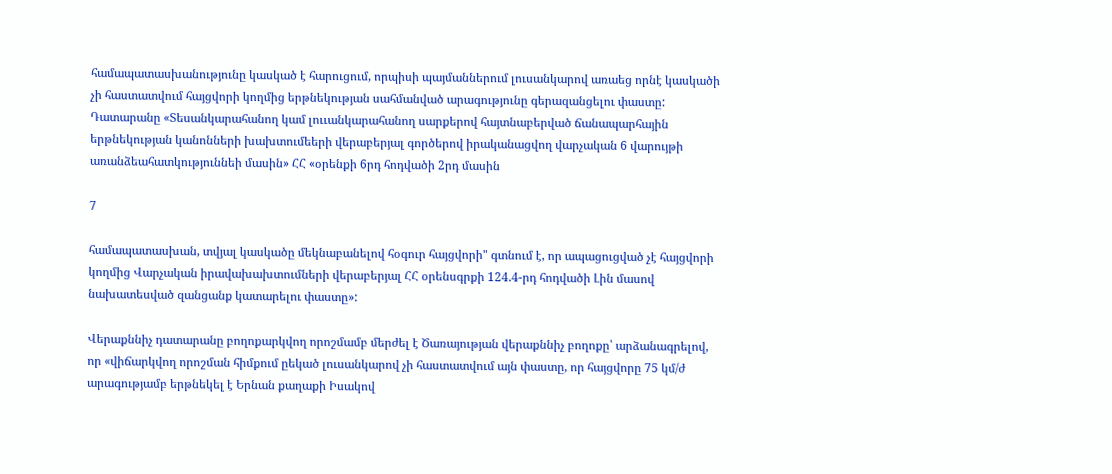համապատասխանությունը կասկած է հարուցում, որպիսի պայմաններում լուսանկարով առաեց որնէ կասկածի չի հաստատվում հայցվորի կողմից երթնեկության սահմանված արագությունը գերազանցելու փաստը: Դատարանը «Տեսանկարահանող կամ լոււանկարահանող սարքերով հայտնաբերված ճանապարհային երթնեկության կանոնների խախտումեերի վերաբերյալ գործերով իրականացվող վարչական 6 վարույթի առանձեահատկություննեի մասին» ՀՀ «օրենքի 6րդ հոդվածի 2րդ մասին

7

համապատասխան, տվյալ կասկածը մեկնաբանելով հօգուր հայցվորի" գտնում է, որ ապացուցված չէ հայցվորի կողմից Վարչական իրավախախտումների վերաբերյալ ՀՀ օրենսգրքի 124.4-րդ հոդվածի Լին մասով նախատեսված զանցանք կատարելու փաստը»:

Վերաքննիչ դատարանը բողոքարկվող որոշմամբ մերժել է Ծառայության վերաքննիչ բողոքը՝ արձանագրելով, որ «վիճարկվող որոշման հիմքում ըեկած լուսանկարով չի հաստատվում այն փաստը, որ հայցվորը 75 կմ/ժ արագությամբ երթնեկել է Երնան քաղաքի Իսակով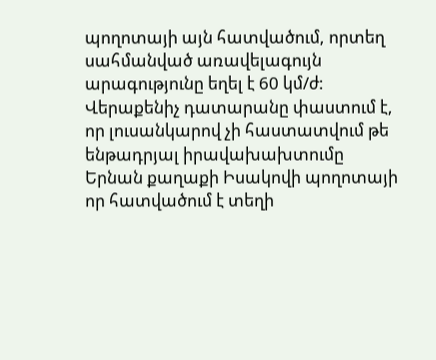պողոտայի այն հատվածում, որտեղ սահմանված առավելագույն արագությունը եղել է 60 կմ/ժ: Վերաքենիչ դատարանը փաստում է, որ լուսանկարով չի հաստատվում թե ենթադրյալ իրավախախտումը Երնան քաղաքի Իսակովի պողոտայի որ հատվածում է տեղի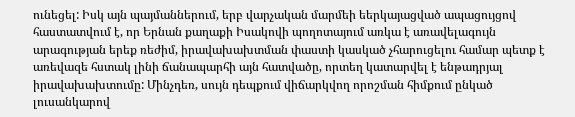ունեցել: Իսկ այն պայմաններում, երբ վարչական մարմեի եերկայացված ապացույցով հաստատվում է, որ Երնան քաղաքի Իսակովի պողոտայում առկա է առավելագույն արագության երեք ռեժիմ, իրավախախտման փաստի կասկած չհարուցելու համար պետք է առեվազե հստակ լինի ճանապարհի այն հատվածը, որտեղ կատարվել է ենթադրյալ իրավախախտումը: Մինչդեռ, սույն դեպքում վիճարկվող որոշման հիմքում ընկած լուսանկարով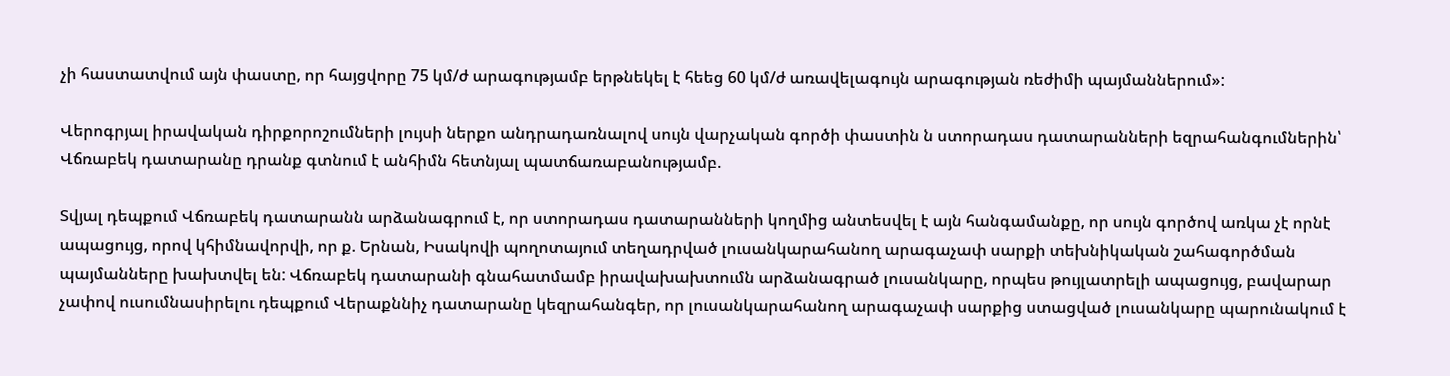չի հաստատվում այն փաստը, որ հայցվորը 75 կմ/ժ արագությամբ երթնեկել է հեեց 60 կմ/ժ առավելագույն արագության ռեժիմի պայմաններում»:

Վերոգրյալ իրավական դիրքորոշումների լույսի ներքո անդրադառնալով սույն վարչական գործի փաստին ն ստորադաս դատարանների եզրահանգումներին՝ Վճռաբեկ դատարանը դրանք գտնում է անհիմն հետնյալ պատճառաբանությամբ.

Տվյալ դեպքում Վճռաբեկ դատարանն արձանագրում է, որ ստորադաս դատարանների կողմից անտեսվել է այն հանգամանքը, որ սույն գործով առկա չէ որնէ ապացույց, որով կհիմնավորվի, որ ք. Երնան, Իսակովի պողոտայում տեղադրված լուսանկարահանող արագաչափ սարքի տեխնիկական շահագործման պայմանները խախտվել են: Վճռաբեկ դատարանի գնահատմամբ իրավախախտումն արձանագրած լուսանկարը, որպես թույլատրելի ապացույց, բավարար չափով ուսումնասիրելու դեպքում Վերաքննիչ դատարանը կեզրահանգեր, որ լուսանկարահանող արագաչափ սարքից ստացված լուսանկարը պարունակում է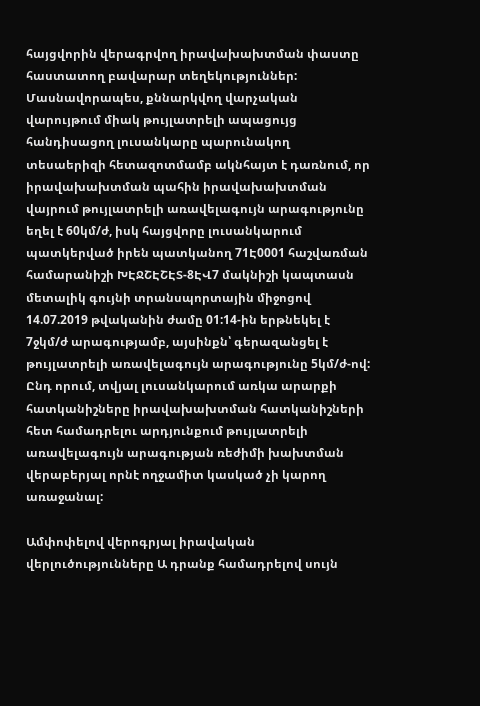հայցվորին վերագրվող իրավախախտման փաստը հաստատող բավարար տեղեկություններ: Մասնավորապես, քննարկվող վարչական վարույթում միակ թույլատրելի ապացույց հանդիսացող լուսանկարը պարունակող տեսաերիզի հետազոտմամբ ակնհայտ է դառնում, որ իրավախախտման պահին իրավախախտման վայրում թույլատրելի առավելագույն արագությունը եղել է 60կմ/ժ, իսկ հայցվորը լուսանկարում պատկերված իրեն պատկանող 71Է0001 հաշվառման համարանիշի ԽԷՋՇԷՇԷՏ-8ԷՎ7 մակնիշի կապտասն մետալիկ գույնի տրանսպորտային միջոցով 14.07.2019 թվականին ժամը 01:14-ին երթնեկել է 7ջկմ/ժ արագությամբ, այսինքն՝ գերազանցել է թույլատրելի առավելագույն արագությունը 5կմ/ժ-ով: Ընդ որում, տվյալ լուսանկարում առկա արարքի հատկանիշները իրավախախտման հատկանիշների հետ համադրելու արդյունքում թույլատրելի առավելագույն արագության ռեժիմի խախտման վերաբերյալ որնէ ողջամիտ կասկած չի կարող առաջանալ:

Ամփոփելով վերոգրյալ իրավական վերլուծությունները Ա դրանք համադրելով սույն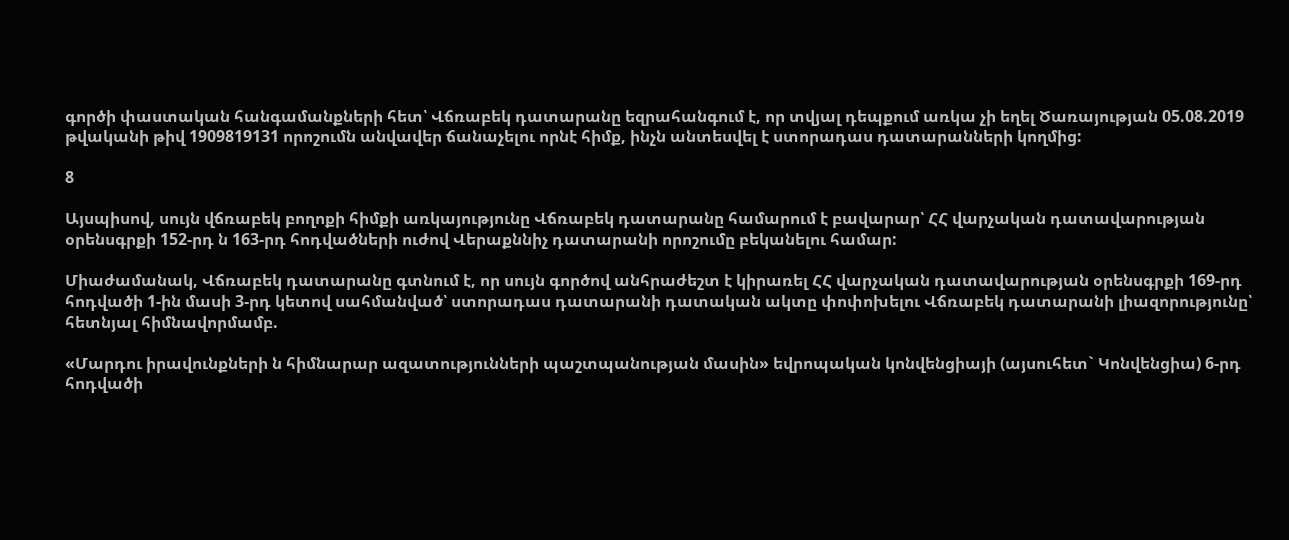գործի փաստական հանգամանքների հետ՝ Վճռաբեկ դատարանը եզրահանգում է, որ տվյալ դեպքում առկա չի եղել Ծառայության 05.08.2019 թվականի թիվ 1909819131 որոշումն անվավեր ճանաչելու որնէ հիմք, ինչն անտեսվել է ստորադաս դատարանների կողմից:

8

Այսպիսով, սույն վճռաբեկ բողոքի հիմքի առկայությունը Վճռաբեկ դատարանը համարում է բավարար՝ ՀՀ վարչական դատավարության օրենսգրքի 152-րդ ն 163-րդ հոդվածների ուժով Վերաքննիչ դատարանի որոշումը բեկանելու համար:

Միաժամանակ, Վճռաբեկ դատարանը գտնում է, որ սույն գործով անհրաժեշտ է կիրառել ՀՀ վարչական դատավարության օրենսգրքի 169-րդ հոդվածի 1-ին մասի 3-րդ կետով սահմանված՝ ստորադաս դատարանի դատական ակտը փոփոխելու Վճռաբեկ դատարանի լիազորությունը՝ հետնյալ հիմնավորմամբ.

«Մարդու իրավունքների ն հիմնարար ազատությունների պաշտպանության մասին» եվրոպական կոնվենցիայի (այսուհետ` Կոնվենցիա) 6-րդ հոդվածի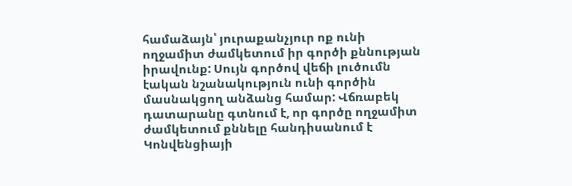համաձայն՝ յուրաքանչյուր ոք ունի ողջամիտ ժամկետում իր գործի քննության իրավունք: Սույն գործով վեճի լուծումն էական նշանակություն ունի գործին մասնակցող անձանց համար: Վճռաբեկ դատարանը գտնում է, որ գործը ողջամիտ ժամկետում քննելը հանդիսանում է Կոնվենցիայի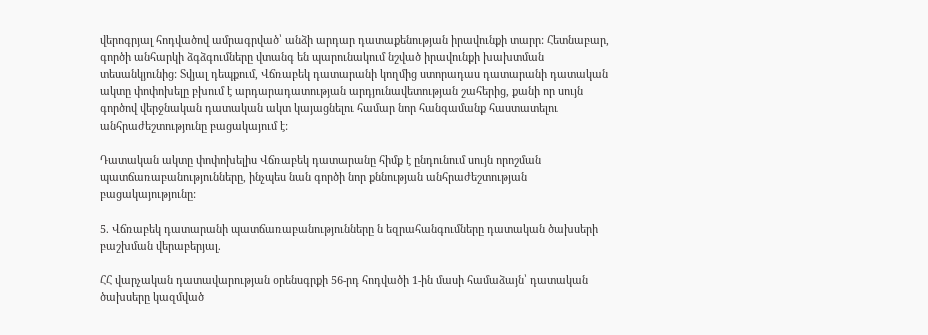վերոգրյալ հոդվածով ամրագրված՝ անձի արդար դատաքենության իրավունքի տարր: Հետնաբար, գործի անհարկի ձգձգումները վտանգ են պարունակում նշված իրավունքի խախտման տեսանկյունից: Տվյալ դեպքում, Վճռաբեկ դատարանի կողմից ստորադաս դատարանի դատական ակտը փոփոխելը բխում է արդարադատության արդյունավետության շահերից, քանի որ սույն գործով վերջնական դատական ակտ կայացնելու համար նոր հանգամանք հաստատելու անհրաժեշտությունը բացակայում է:

Դատական ակտը փոփոխելիս Վճռաբեկ դատարանը հիմք է ընդունում սույն որոշման պատճառաբանությունները, ինչպես նան գործի նոր քննության անհրաժեշտության բացակայությունը:

5. Վճռաբեկ դատարանի պատճառաբանությունները ն եզրահանգումները դատական ծախսերի բաշխման վերաբերյալ.

ՀՀ վարչական դատավարության օրենսգրքի 56-րդ հոդվածի 1-ին մասի համաձայն՝ դատական ծախսերը կազմված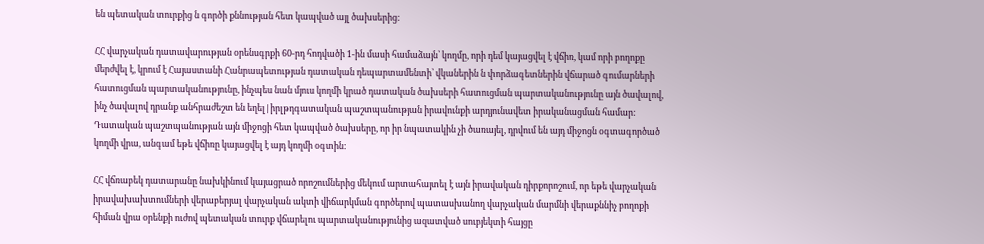են պետական տուրքից ն գործի քննության հետ կապված այլ ծախսերից:

ՀՀ վարչական դատավարության օրենսգրքի 60-րդ հոդվածի 1-ին մասի համաձայն՝ կողմը, որի դեմ կայացվել է վճիռ, կամ որի բողոքը մերժվել է, կրում է Հայաստանի Հանրապետության դատական դեպարտամենտի՝ վկաներին ն փորձագետներին վճարած գումարների հատուցման պարտականությունը, ինչպես նան մյուս կողմի կրած դատական ծախսերի հատուցման պարտականությունը այն ծավալով, ինչ ծավալով դրանք անհրաժեշտ են եղել|իրլթդգատական պաշտպանության իրավունքի արդյունավետ իրականացման համար: Դատական պաշտպանության այն միջոցի հետ կապված ծախսերը, որ իր նպատակին չի ծառայել, դրվում են այդ միջոցն օգտագործած կողմի վրա, անգամ եթե վճիռը կայացվել է այդ կողմի օգտին:

ՀՀ վճռաբեկ դատարանը նախկինում կայացրած որոշումներից մեկում արտահայտել է այն իրավական դիրքորոշում, որ եթե վարչական իրավախախտումների վերաբերյալ վարչական ակտի վիճարկման գործերով պատասխանող վարչական մարմնի վերաքննիչ բողոքի հիման վրա օրենքի ուժով պետական տուրք վճարելու պարտականությունից ազատված սուբյեկտի հայցը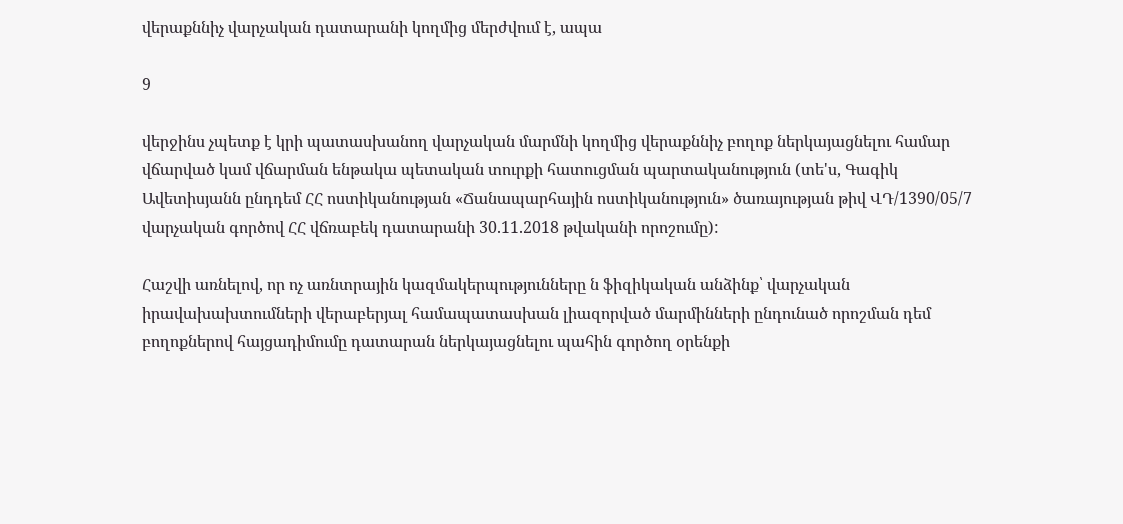վերաքննիչ վարչական դատարանի կողմից մերժվում է, ապա

9

վերջինս չպետք է կրի պատասխանող վարչական մարմնի կողմից վերաքննիչ բողոք ներկայացնելու համար վճարված կամ վճարման ենթակա պետական տուրքի հատուցման պարտականություն (տե'ս, Գագիկ Ավետիսյանն ընդդեմ ՀՀ ոստիկանության «Ճանապարհային ոստիկանություն» ծառայության թիվ ՎԴ/1390/05/7 վարչական գործով ՀՀ վճռաբեկ դատարանի 30.11.2018 թվականի որոշումը):

Հաշվի առնելով, որ ոչ առնտրային կազմակերպությունները ն ֆիզիկական անձինք՝ վարչական իրավախախտումների վերաբերյալ համապատասխան լիազորված մարմինների ընդունած որոշման դեմ բողոքներով հայցադիմումը դատարան ներկայացնելու պահին գործող օրենքի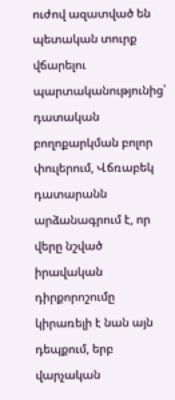ուժով ազատված են պետական տուրք վճարելու պարտականությունից՝ դատական բողոքարկման բոլոր փուլերում, Վճռաբեկ դատարանն արձանագրում է, որ վերը նշված իրավական դիրքորոշումը կիրառելի է նան այն դեպքում, երբ վարչական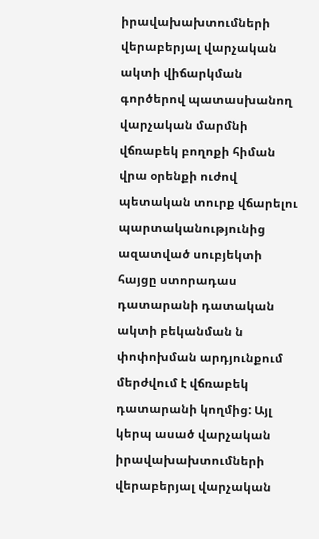իրավախախտումների վերաբերյալ վարչական ակտի վիճարկման գործերով պատասխանող վարչական մարմնի վճռաբեկ բողոքի հիման վրա օրենքի ուժով պետական տուրք վճարելու պարտականությունից ազատված սուբյեկտի հայցը ստորադաս դատարանի դատական ակտի բեկանման ն փոփոխման արդյունքում մերժվում է վճռաբեկ դատարանի կողմից: Այլ կերպ ասած վարչական իրավախախտումների վերաբերյալ վարչական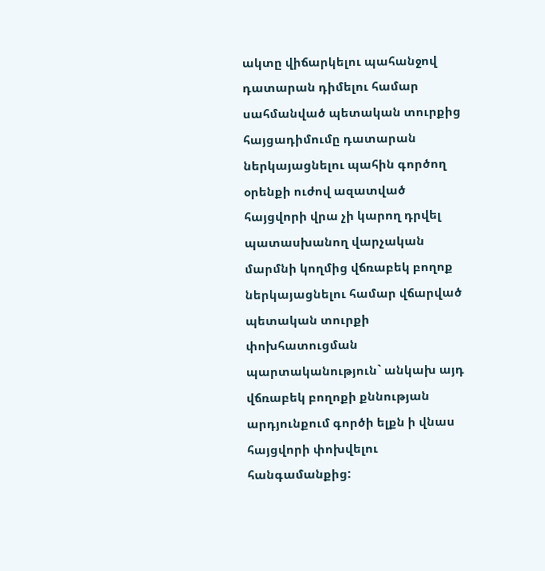ակտը վիճարկելու պահանջով դատարան դիմելու համար սահմանված պետական տուրքից հայցադիմումը դատարան ներկայացնելու պահին գործող օրենքի ուժով ազատված հայցվորի վրա չի կարող դրվել պատասխանող վարչական մարմնի կողմից վճռաբեկ բողոք ներկայացնելու համար վճարված պետական տուրքի փոխհատուցման պարտականություն` անկախ այդ վճռաբեկ բողոքի քննության արդյունքում գործի ելքն ի վնաս հայցվորի փոխվելու հանգամանքից: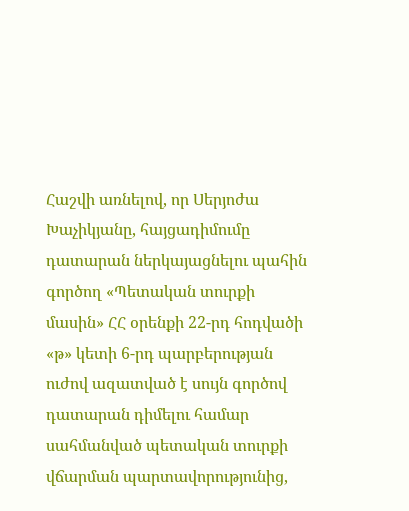Հաշվի առնելով, որ Սերյոժա Խաչիկյանը, հայցադիմումը դատարան ներկայացնելու պահին գործող «Պետական տուրքի մասին» ՀՀ օրենքի 22-րդ հոդվածի «թ» կետի 6-րդ պարբերության ուժով ազատված է սույն գործով դատարան դիմելու համար սահմանված պետական տուրքի վճարման պարտավորությունից,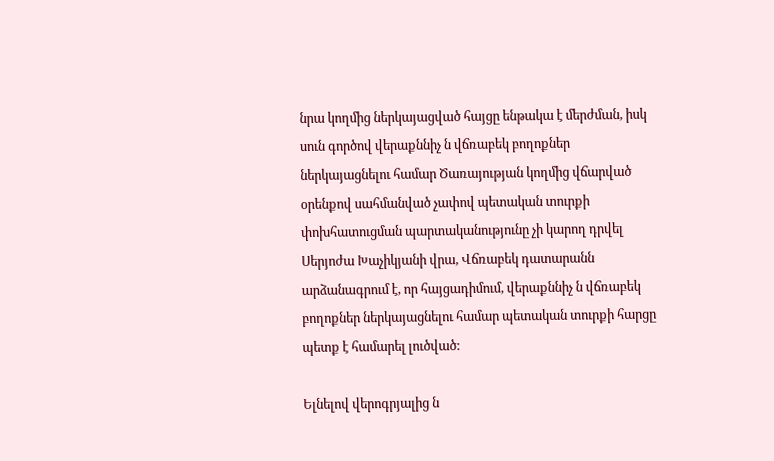նրա կողմից ներկայացված հայցը ենթակա է մերժման, իսկ սուն գործով վերաքննիչ ն վճռաբեկ բողոքներ ներկայացնելու համար Ծառայության կողմից վճարված օրենքով սահմանված չափով պետական տուրքի փոխհատուցման պարտականությունը չի կարող դրվել Սերյոժա Խաչիկյանի վրա, Վճռաբեկ դատարանն արձանագրում է, որ հայցադիմում, վերաքննիչ ն վճռաբեկ բողոքներ ներկայացնելու համար պետական տուրքի հարցը պետք է համարել լուծված:

Ելնելով վերոգրյալից ն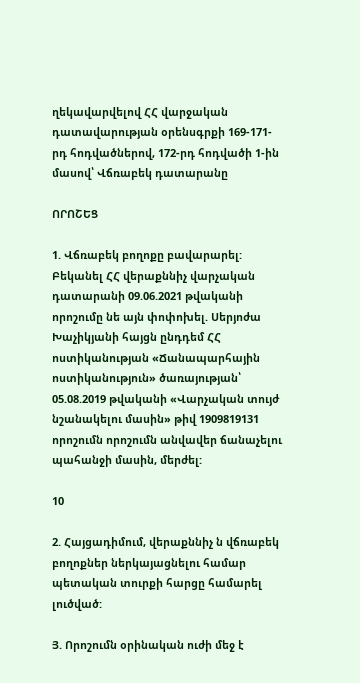ղեկավարվելով ՀՀ վարջական դատավարության օրենսգրքի 169-171-րդ հոդվածներով, 172-րդ հոդվածի 1-ին մասով՝ Վճռաբեկ դատարանը

ՈՐՈՇԵՑ

1. Վճռաբեկ բողոքը բավարարել: Բեկանել ՀՀ վերաքննիչ վարչական դատարանի 09.06.2021 թվականի որոշումը նե այն փոփոխել. Սերյոժա Խաչիկյանի հայցն ընդդեմ ՀՀ ոստիկանության «Ճանապարհային ոստիկանություն» ծառայության՝ 05.08.2019 թվականի «Վարչական տույժ նշանակելու մասին» թիվ 1909819131 որոշումն որոշումն անվավեր ճանաչելու պահանջի մասին, մերժել:

10

2. Հայցադիմում, վերաքննիչ ն վճռաբեկ բողոքներ ներկայացնելու համար պետական տուրքի հարցը համարել լուծված:

Յ. Որոշումն օրինական ուժի մեջ է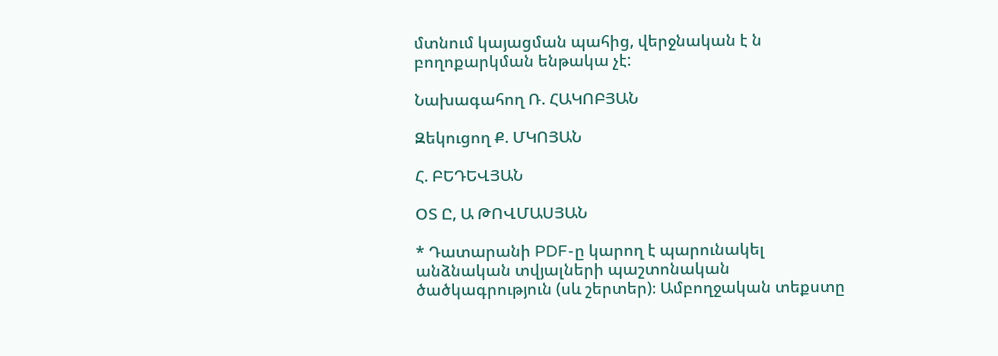մտնում կայացման պահից, վերջնական է ն բողոքարկման ենթակա չէ:

Նախագահող Ռ. ՀԱԿՈԲՅԱՆ

Զեկուցող Ք. ՄԿՈՅԱՆ

Հ. ԲԵԴԵՎՅԱՆ

ՕՏ Ը, Ա ԹՈՎՄԱՍՅԱՆ

* Դատարանի PDF-ը կարող է պարունակել անձնական տվյալների պաշտոնական ծածկագրություն (սև շերտեր)։ Ամբողջական տեքստը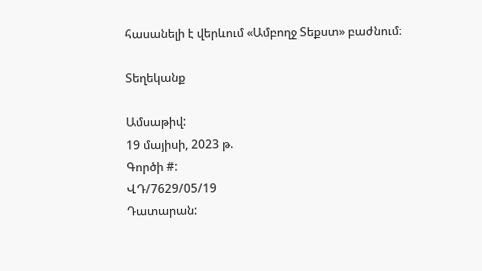հասանելի է վերևում «Ամբողջ Տեքստ» բաժնում։

Տեղեկանք

Ամսաթիվ:
19 մայիսի, 2023 թ.
Գործի #:
ՎԴ/7629/05/19
Դատարան: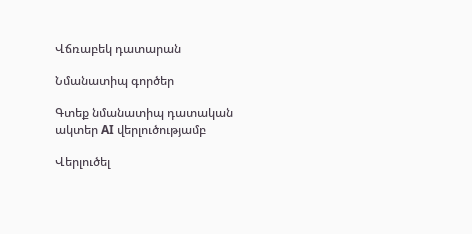Վճռաբեկ դատարան

Նմանատիպ գործեր

Գտեք նմանատիպ դատական ակտեր AI վերլուծությամբ

Վերլուծել